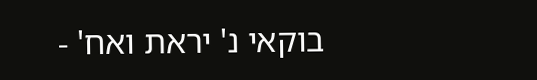בוקאי נ' יראת ואח' -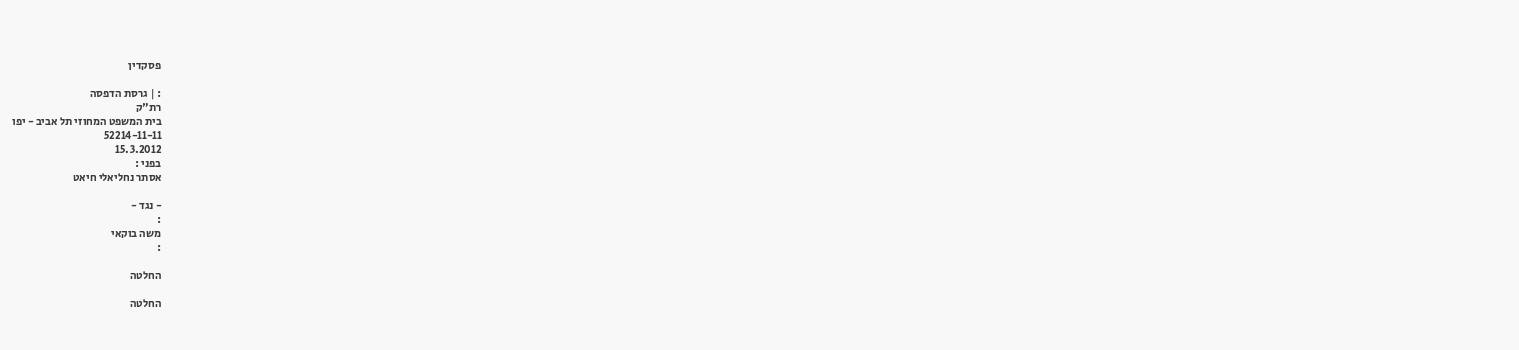פסקדין

: | גרסת הדפסה
רת"ק
בית המשפט המחוזי תל אביב - יפו
52214-11-11
15.3.2012
בפני :
אסתר נחליאלי חיאט

- נגד -
:
משה בוקאי
:

החלטה

החלטה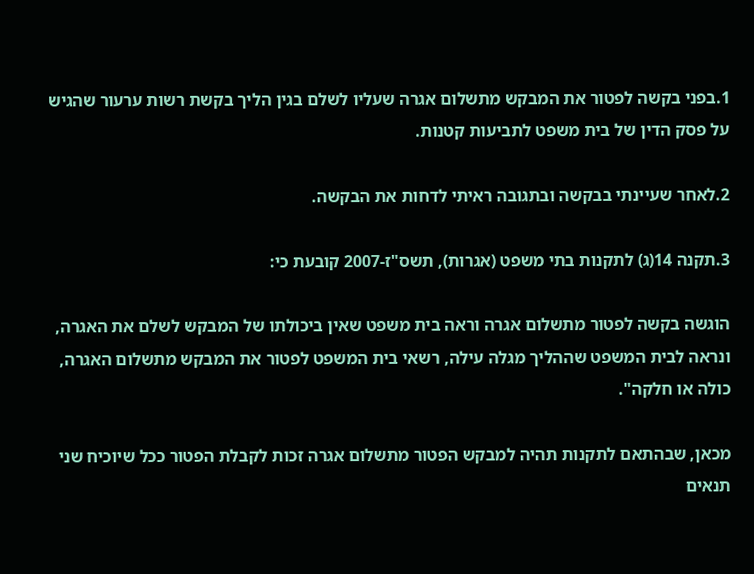1.בפני בקשה לפטור את המבקש מתשלום אגרה שעליו לשלם בגין הליך בקשת רשות ערעור שהגיש על פסק הדין של בית משפט לתביעות קטנות.

2.לאחר שעיינתי בבקשה ובתגובה ראיתי לדחות את הבקשה.

3.תקנה 14(ג) לתקנות בתי משפט (אגרות), תשס"ז-2007 קובעת כי:

הוגשה בקשה לפטור מתשלום אגרה וראה בית משפט שאין ביכולתו של המבקש לשלם את האגרה, ונראה לבית המשפט שההליך מגלה עילה, רשאי בית המשפט לפטור את המבקש מתשלום האגרה, כולה או חלקה".

מכאן, שבהתאם לתקנות תהיה למבקש הפטור מתשלום אגרה זכות לקבלת הפטור ככל שיוכיח שני תנאים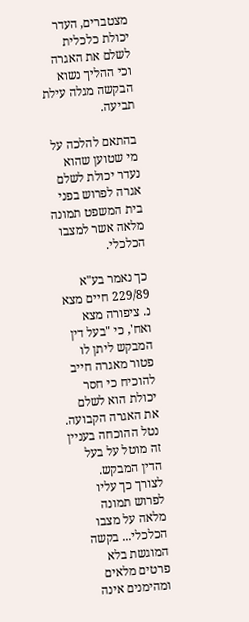מצטברים, העדר יכולת כלכלית לשלם את האגרה וכי ההליך נשוא הבקשה מגלה עילת תביעה.

בהתאם להלכה על מי שטוען שהוא נעדר יכולת לשלם אגרה לפרוש בפני בית המשפט תמונה מלאה אשר למצבו הכלכלי.

כך נאמר בע"א 229/89 חיים מצא נ. ציפורה מצא ואח', כי "בעל דין המבקש ליתן לו פטור מאגרה חייב להוכיח כי חסר יכולת הוא לשלם את האגרה הקבועה. נטל ההוכחה בעניין זה מוטל על בעל הדין המבקש. לצורך כך עליו לפרוש תמונה מלאה על מצבו הכלכלי... בקשה המוגשת בלא פרטים מלאים ומהימנים אינה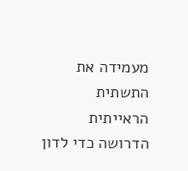מעמידה את התשתית הראייתית הדרושה כדי לדון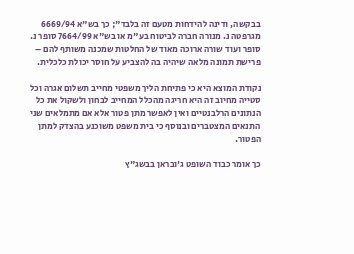בבקשה, ודינה להידחות מטעם זה בלבד"; כך בש"א 6669/94 מגרפטה נ. מנורה חברה לביטוח בע"מ או בש"א 7664/99 סופר נ. סופר ועוד שורה ארוכה מאוד של החלטות שמכנה משותף להם – פרישת תמונה מלאה שיהיה בה להצביע על חוסר יכולת כלכלית.

נקודת המוצא היא כי פתיחת הליך משפטי מחייב תשלום אגרה וכל סטייה מחיוב זה היא חריגה מהכלל המחייב לבחון ולשקול את כל הנתונים הרלבנטיים ואין לאפשר מתן פטור אלא אם מתמלאים שני התנאים המצטברים ובנוסף כי בית משפט משוכנע בהצדק למתן הפטור.

כך אומר כבוד השופט ג'ובראן בבשג"ץ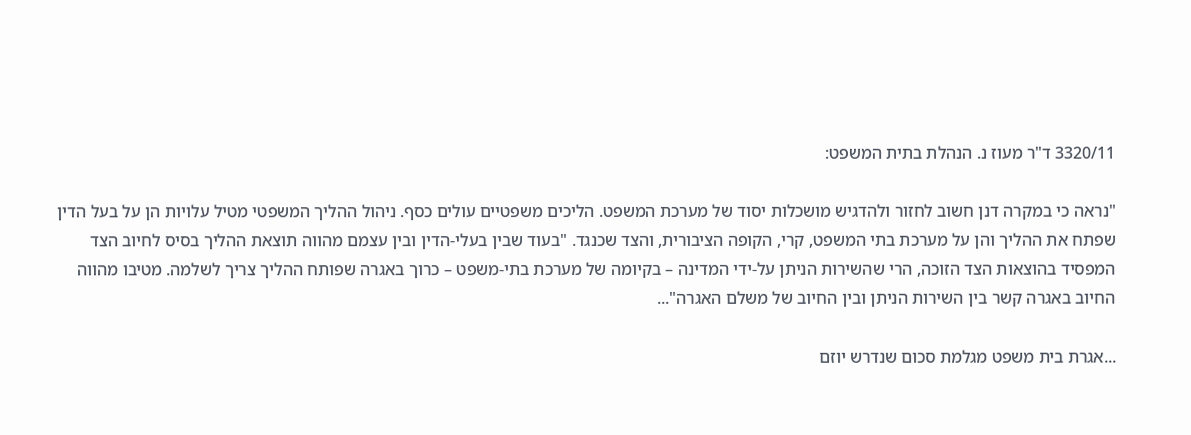3320/11 ד"ר מעוז נ. הנהלת בתית המשפט:

"נראה כי במקרה דנן חשוב לחזור ולהדגיש מושכלות יסוד של מערכת המשפט. הליכים משפטיים עולים כסף. ניהול ההליך המשפטי מטיל עלויות הן על בעל הדין שפתח את ההליך והן על מערכת בתי המשפט, קרי, הקופה הציבורית, והצד שכנגד. "בעוד שבין בעלי-הדין ובין עצמם מהווה תוצאת ההליך בסיס לחיוב הצד המפסיד בהוצאות הצד הזוכה, הרי שהשירות הניתן על-ידי המדינה – בקיומה של מערכת בתי-משפט – כרוך באגרה שפותח ההליך צריך לשלמה. מטיבו מהווה החיוב באגרה קשר בין השירות הניתן ובין החיוב של משלם האגרה"...

...אגרת בית משפט מגלמת סכום שנדרש יוזם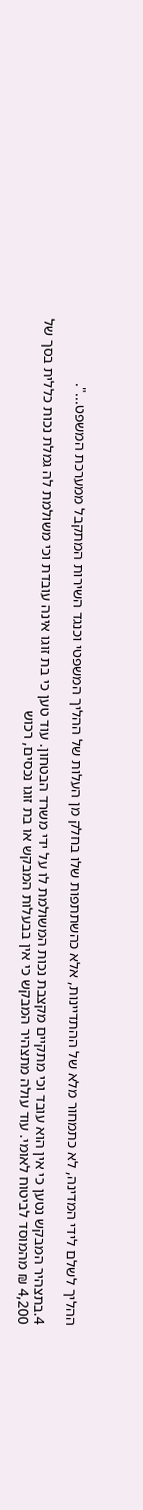ההליך לשלם לידי המדינה, לא כתמחור מלא של ההתדיינות, אלא כהשתתפות שלו בחלק מן העלות של ההליך המשפטי וכנגד השירות המתקבל ממערכת המשפט...".

4.בתצהיר המבקש נטען כי אין הוא עובד וכי מתקיים מקצבת נכות המשולמת לו על ידי משרד הבטחון. עוד טען כי בת זוגו אינה עובדת וכי משולמת לה גמלת נכות כללית בסך של 4,200 ₪ מהמוסד לביטוח לאומי. עוד עולה מתצהיר המבקש כי אין בבעלות המבקש או בת זוגו נכסים, רכוש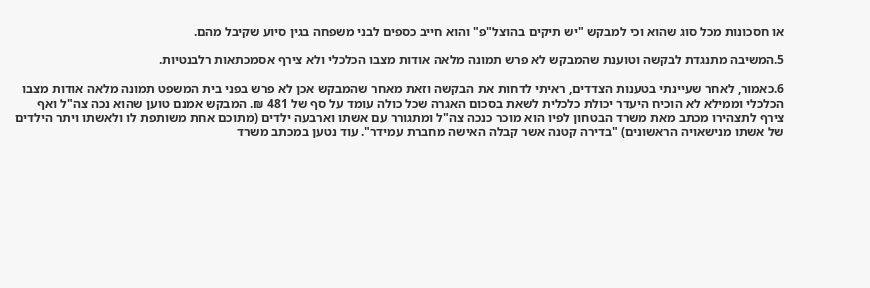או חסכונות מכל סוג שהוא וכי למבקש "יש תיקים בהוצל"פ" והוא חייב כספים לבני משפחה בגין סיוע שקיבל מהם.

5.המשיבה מתנגדת לבקשה וטוענת שהמבקש לא פרש תמונה מלאה אודות מצבו הכלכלי ולא צירף אסמכתאות רלבנטיות.

6.כאמור, לאחר שעיינתי בטענות הצדדים, ראיתי לדחות את הבקשה וזאת מאחר שהמבקש אכן לא פרש בפני בית המשפט תמונה מלאה אודות מצבו הכלכלי וממילא לא הוכיח היעדר יכולת כלכלית לשאת בסכום האגרה שכל כולה עומד על סף של 481 ₪. המבקש אמנם טוען שהוא נכה צה"ל ואף צירף לתצהירו מכתב מאת משרד הבטחון לפיו הוא מוכר כנכה צה"ל ומתגורר עם אשתו וארבעה ילדים (מתוכם אחת משותפת לו ולאשתו ויתר הילדים של אשתו מנישאויה הראשונים) "בדירה קטנה אשר קבלה האישה מחברת עמידר". עוד נטען במכתב משרד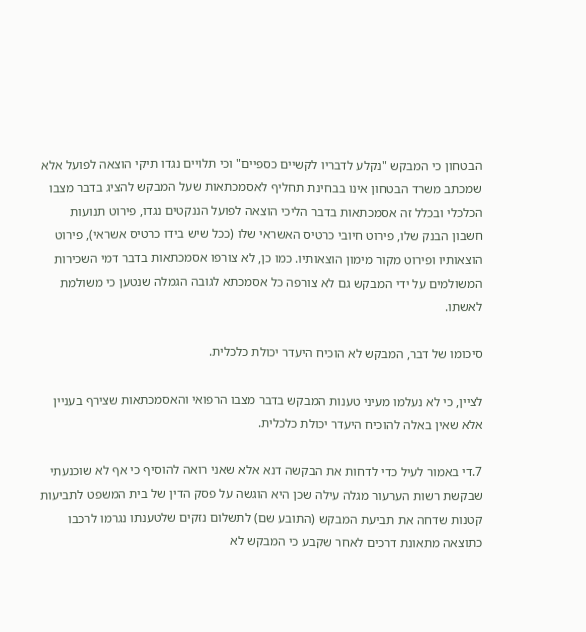הבטחון כי המבקש "נקלע לדבריו לקשיים כספיים" וכי תלויים נגדו תיקי הוצאה לפועל אלא שמכתב משרד הבטחון אינו בבחינת תחליף לאסמכתאות שעל המבקש להציג בדבר מצבו הכלכלי ובכלל זה אסמכתאות בדבר הליכי הוצאה לפועל הננקטים נגדו, פירוט תנועות חשבון הבנק שלו, פירוט חיובי כרטיס האשראי שלו (ככל שיש בידו כרטיס אשראי), פירוט הוצאותיו ופירוט מקור מימון הוצאותיו. כמו כן, לא צורפו אסמכתאות בדבר דמי השכירות המשולמים על ידי המבקש גם לא צורפה כל אסמכתא לגובה הגמלה שנטען כי משולמת לאשתו.

סיכומו של דבר, המבקש לא הוכיח היעדר יכולת כלכלית.

לציין, כי לא נעלמו מעיני טענות המבקש בדבר מצבו הרפואי והאסמכתאות שצירף בעניין אלא שאין באלה להוכיח היעדר יכולת כלכלית.

7.די באמור לעיל כדי לדחות את הבקשה דנא אלא שאני רואה להוסיף כי אף לא שוכנעתי שבקשת רשות הערעור מגלה עילה שכן היא הוגשה על פסק הדין של בית המשפט לתביעות קטנות שדחה את תביעת המבקש (התובע שם) לתשלום נזקים שלטענתו נגרמו לרכבו כתוצאה מתאונת דרכים לאחר שקבע כי המבקש לא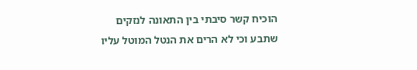הוכיח קשר סיבתי בין התאונה לנזקים שתבע וכי לא הרים את הנטל המוטל עליו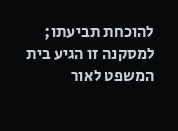להוכחת תביעתו; למסקנה זו הגיע בית המשפט לאור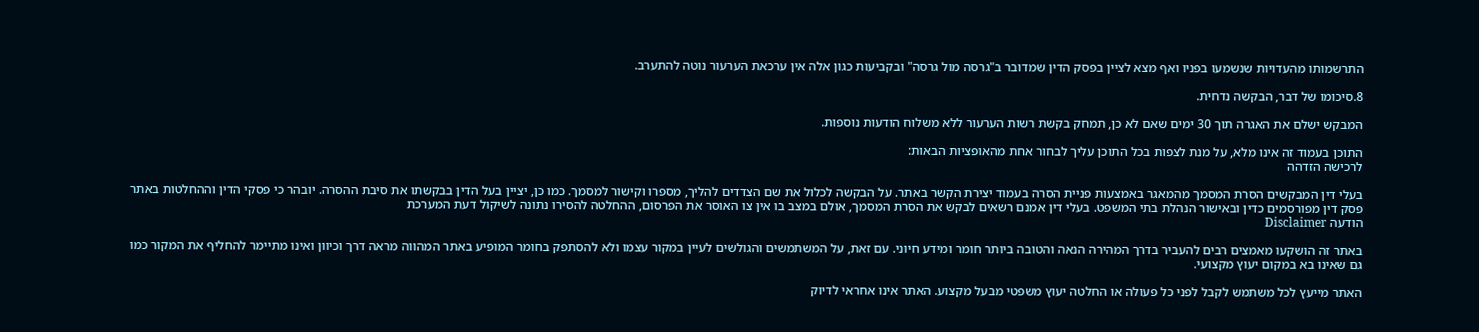התרשמותו מהעדויות שנשמעו בפניו ואף מצא לציין בפסק הדין שמדובר ב"גרסה מול גרסה" ובקביעות כגון אלה אין ערכאת הערעור נוטה להתערב.

8.סיכומו של דבר, הבקשה נדחית.

המבקש ישלם את האגרה תוך 30 ימים שאם לא כן, תמחק בקשת רשות הערעור ללא משלוח הודעות נוספות.

התוכן בעמוד זה אינו מלא, על מנת לצפות בכל התוכן עליך לבחור אחת מהאופציות הבאות:
לרכישה הזדהה

בעלי דין המבקשים הסרת המסמך מהמאגר באמצעות פניית הסרה בעמוד יצירת הקשר באתר. על הבקשה לכלול את שם הצדדים להליך, מספרו וקישור למסמך. כמו כן, יציין בעל הדין בבקשתו את סיבת ההסרה. יובהר כי פסקי הדין וההחלטות באתר פסק דין מפורסמים כדין ובאישור הנהלת בתי המשפט. בעלי דין אמנם רשאים לבקש את הסרת המסמך, אולם במצב בו אין צו האוסר את הפרסום, ההחלטה להסירו נתונה לשיקול דעת המערכת
הודעה Disclaimer

באתר זה הושקעו מאמצים רבים להעביר בדרך המהירה הנאה והטובה ביותר חומר ומידע חיוני. עם זאת, על המשתמשים והגולשים לעיין במקור עצמו ולא להסתפק בחומר המופיע באתר המהווה מראה דרך וכיוון ואינו מתיימר להחליף את המקור כמו גם שאינו בא במקום יעוץ מקצועי.

האתר מייעץ לכל משתמש לקבל לפני כל פעולה או החלטה יעוץ משפטי מבעל מקצוע. האתר אינו אחראי לדיוק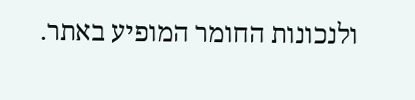ולנכונות החומר המופיע באתר.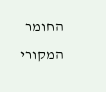החומר המקורי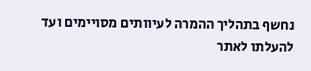נחשף בתהליך ההמרה לעיוותים מסויימים ועד להעלתו לאתר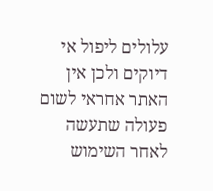עלולים ליפול אי דיוקים ולכן אין האתר אחראי לשום פעולה שתעשה לאחר השימוש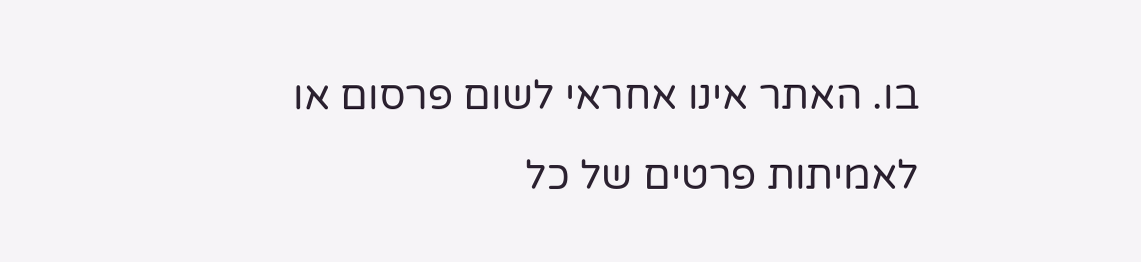בו. האתר אינו אחראי לשום פרסום או לאמיתות פרטים של כל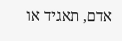אדם, תאגיד או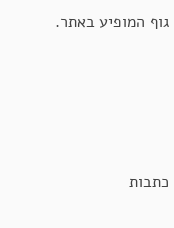גוף המופיע באתר.




כתבות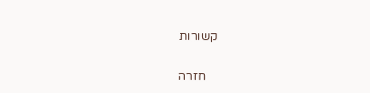קשורות

    חזרה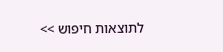לתוצאות חיפוש >>